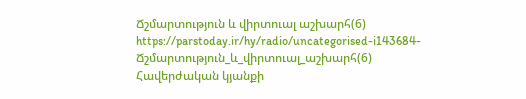Ճշմարտություն և վիրտուալ աշխարհ(6)
https://parstoday.ir/hy/radio/uncategorised-i143684-Ճշմարտություն_և_վիրտուալ_աշխարհ(6)
Հավերժական կյանքի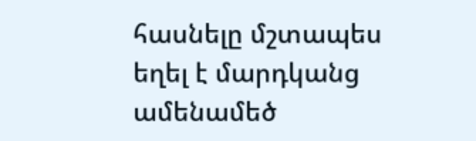հասնելը մշտապես եղել է մարդկանց ամենամեծ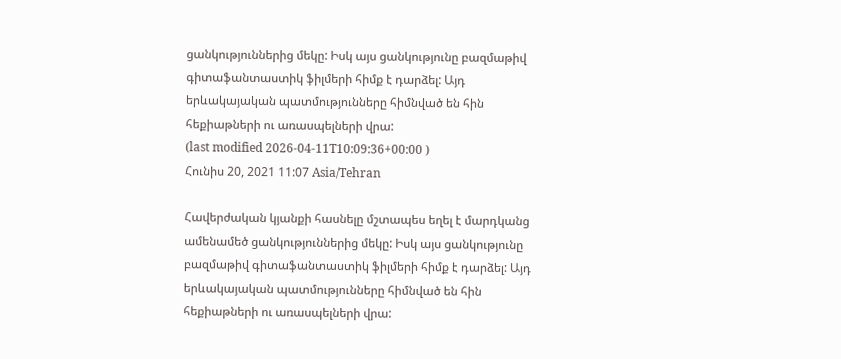ցանկություններից մեկը: Իսկ այս ցանկությունը բազմաթիվ գիտաֆանտաստիկ ֆիլմերի հիմք է դարձել: Այդ երևակայական պատմությունները հիմնված են հին հեքիաթների ու առասպելների վրա:
(last modified 2026-04-11T10:09:36+00:00 )
Հունիս 20, 2021 11:07 Asia/Tehran

Հավերժական կյանքի հասնելը մշտապես եղել է մարդկանց ամենամեծ ցանկություններից մեկը: Իսկ այս ցանկությունը բազմաթիվ գիտաֆանտաստիկ ֆիլմերի հիմք է դարձել: Այդ երևակայական պատմությունները հիմնված են հին հեքիաթների ու առասպելների վրա: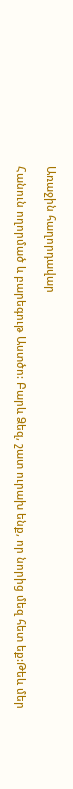Առաջին հաղորդավար

Հանուն ողորմած և բարեգութ Աստծո: Բարև Ձեզ, շատ ուրախ ենք, որ նորից մեզ հետ եք:Թեև մեր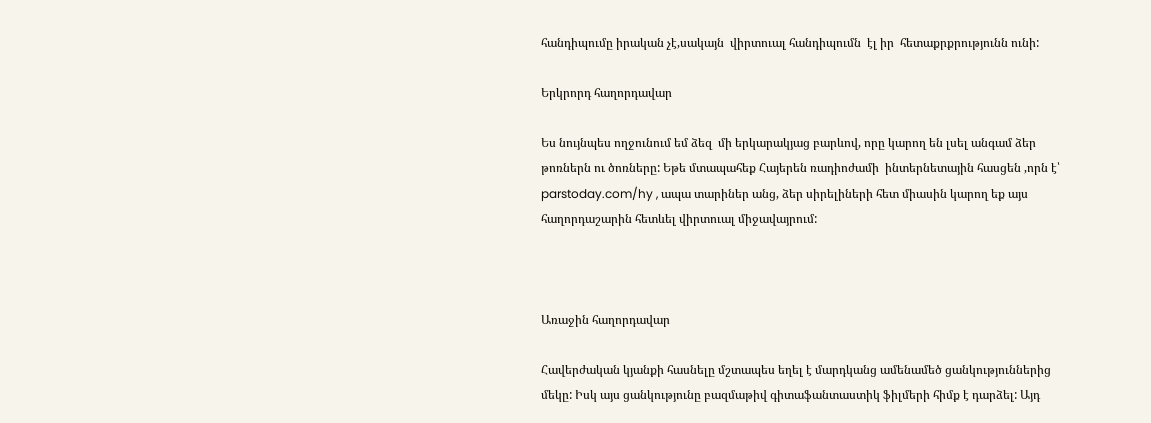հանդիպումը իրական չէ,սակայն  վիրտուալ հանդիպումն  էլ իր  հետաքրքրությունն ունի:

Երկրորդ հաղորդավար

Ես նույնպես ողջունում եմ ձեզ  մի երկարակյաց բարևով, որը կարող են լսել անգամ ձեր թոռներն ու ծոռները: Եթե մտապահեք Հայերեն ռադիոժամի  ինտերնետային հասցեն ,որն է՝ parstoday.com/hy , ապա տարիներ անց, ձեր սիրելիների հետ միասին կարող եք այս հաղորդաշարին հետևել վիրտուալ միջավայրում:



Առաջին հաղորդավար

Հավերժական կյանքի հասնելը մշտապես եղել է մարդկանց ամենամեծ ցանկություններից մեկը: Իսկ այս ցանկությունը բազմաթիվ գիտաֆանտաստիկ ֆիլմերի հիմք է դարձել: Այդ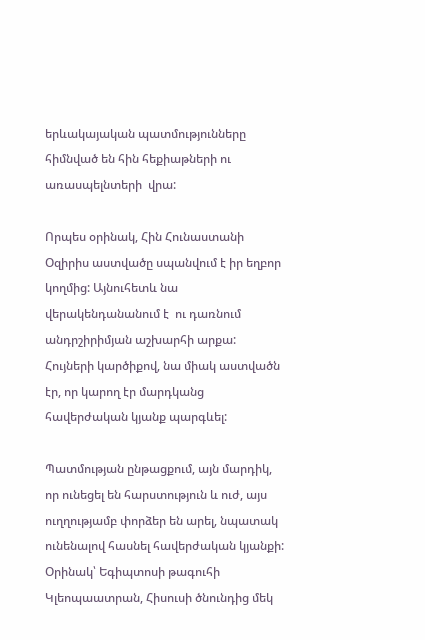երևակայական պատմությունները հիմնված են հին հեքիաթների ու առասպելնտերի  վրա:

Որպես օրինակ, Հին Հունաստանի Օզիրիս աստվածը սպանվում է իր եղբոր կողմից: Այնուհետև նա վերակենդանանում է  ու դառնում անդրշիրիմյան աշխարհի արքա: Հույների կարծիքով, նա միակ աստվածն էր, որ կարող էր մարդկանց հավերժական կյանք պարգևել:

Պատմության ընթացքում, այն մարդիկ, որ ունեցել են հարստություն և ուժ, այս ուղղությամբ փորձեր են արել, նպատակ ունենալով հասնել հավերժական կյանքի: Օրինակ՝ Եգիպտոսի թագուհի Կլեոպաատրան, Հիսուսի ծնունդից մեկ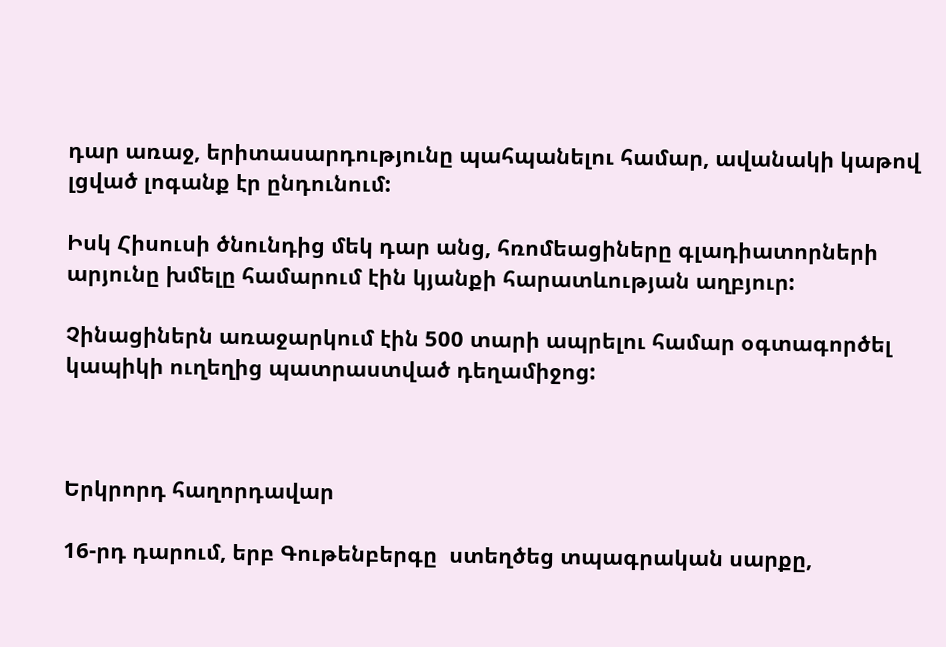դար առաջ, երիտասարդությունը պահպանելու համար, ավանակի կաթով լցված լոգանք էր ընդունում:

Իսկ Հիսուսի ծնունդից մեկ դար անց, հռոմեացիները գլադիատորների արյունը խմելը համարում էին կյանքի հարատևության աղբյուր:

Չինացիներն առաջարկում էին 500 տարի ապրելու համար օգտագործել կապիկի ուղեղից պատրաստված դեղամիջոց:



Երկրորդ հաղորդավար

16-րդ դարում, երբ Գութենբերգը  ստեղծեց տպագրական սարքը,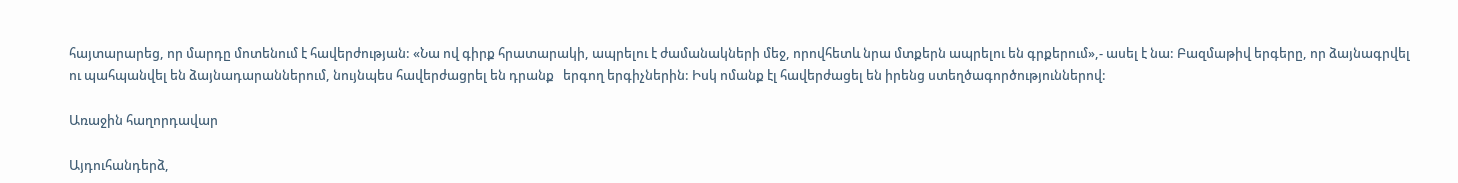հայտարարեց, որ մարդը մոտենում է հավերժության: «Նա ով գիրք հրատարակի, ապրելու է ժամանակների մեջ, որովհետև նրա մտքերն ապրելու են գրքերում»,- ասել է նա: Բազմաթիվ երգերը, որ ձայնագրվել ու պահպանվել են ձայնադարաններում, նույնպես հավերժացրել են դրանք   երգող երգիչներին: Իսկ ոմանք էլ հավերժացել են իրենց ստեղծագործություններով:

Առաջին հաղորդավար

Այդուհանդերձ,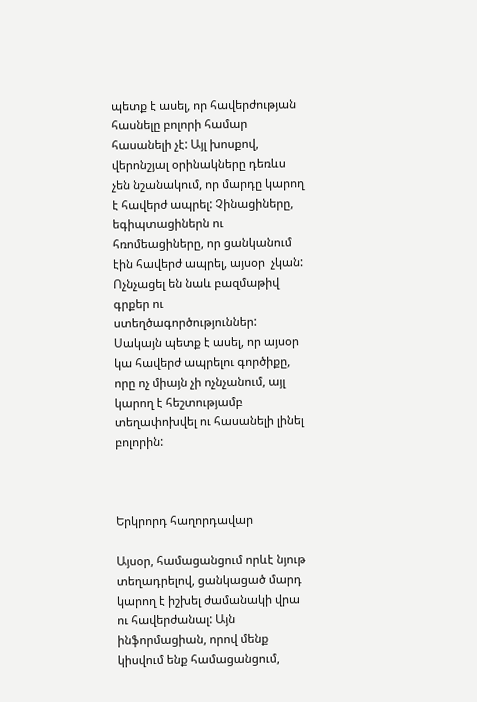պետք է ասել, որ հավերժության հասնելը բոլորի համար հասանելի չէ: Այլ խոսքով, վերոնշյալ օրինակները դեռևս չեն նշանակում, որ մարդը կարող է հավերժ ապրել: Չինացիները, եգիպտացիներն ու հռոմեացիները, որ ցանկանում էին հավերժ ապրել, այսօր  չկան: Ոչնչացել են նաև բազմաթիվ գրքեր ու ստեղծագործություններ: Սակայն պետք է ասել, որ այսօր կա հավերժ ապրելու գործիքը, որը ոչ միայն չի ոչնչանում, այլ կարող է հեշտությամբ տեղափոխվել ու հասանելի լինել բոլորին:



Երկրորդ հաղորդավար

Այսօր, համացանցում որևէ նյութ տեղադրելով, ցանկացած մարդ կարող է իշխել ժամանակի վրա ու հավերժանալ: Այն ինֆորմացիան, որով մենք կիսվում ենք համացանցում,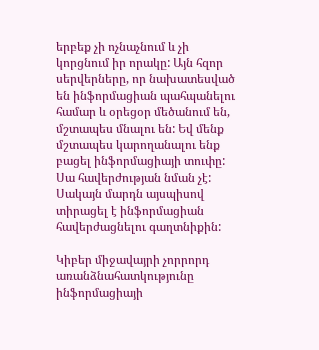երբեք չի ոչնաչնում և չի կորցնում իր որակը: Այն հզոր սերվերները, որ նախատեսված են ինֆորմացիան պահպանելու համար և օրեցօր մեծանում են, մշտապես մնալու են: Եվ մենք մշտապես կարողանալու ենք բացել ինֆորմացիայի տուփը: Սա հավերժության նման չէ: Սակայն մարդն այսպիսով տիրացել է ինֆորմացիան հավերժացնելու գաղտնիքին:

Կիբեր միջավայրի չորրորդ առանձնահատկությունը ինֆորմացիայի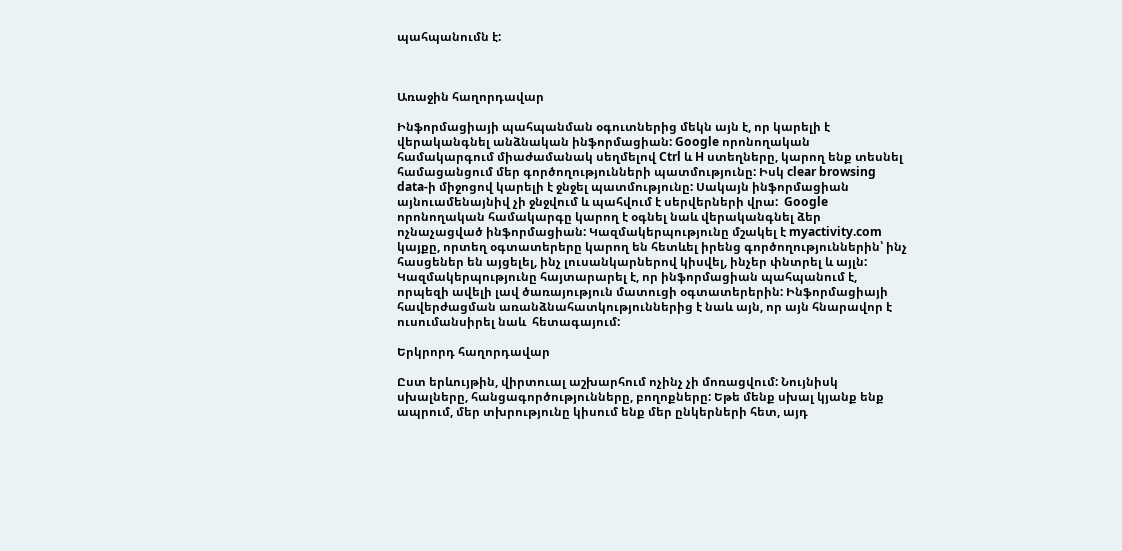պահպանումն է:



Առաջին հաղորդավար

Ինֆորմացիայի պահպանման օգուտներից մեկն այն է, որ կարելի է  վերականգնել անձնական ինֆորմացիան: Google որոնողական համակարգում միաժամանակ սեղմելով Ctrl և H ստեղները, կարող ենք տեսնել համացանցում մեր գործողությունների պատմությունը: Իսկ clear browsing data-ի միջոցով կարելի է ջնջել պատմությունը: Սակայն ինֆորմացիան այնուամենայնիվ չի ջնջվում և պահվում է սերվերների վրա:  Google որոնողական համակարգը կարող է օգնել նաև վերականգնել ձեր ոչնաչացված ինֆորմացիան: Կազմակերպությունը մշակել է myactivity.com կայքը, որտեղ օգտատերերը կարող են հետևել իրենց գործողություններին՝ ինչ հասցեներ են այցելել, ինչ լուսանկարներով կիսվել, ինչեր փնտրել և այլն: Կազմակերպությունը հայտարարել է, որ ինֆորմացիան պահպանում է, որպեզի ավելի լավ ծառայություն մատուցի օգտատերերին: Ինֆորմացիայի հավերժացման առանձնահատկություններից է նաև այն, որ այն հնարավոր է ուսումանսիրել նաև  հետագայում:

Երկրորդ հաղորդավար

Ըստ երևույթին, վիրտուալ աշխարհում ոչինչ չի մոռացվում: Նույնիսկ սխալները, հանցագործությունները, բողոքները: Եթե մենք սխալ կյանք ենք ապրում, մեր տխրությունը կիսում ենք մեր ընկերների հետ, այդ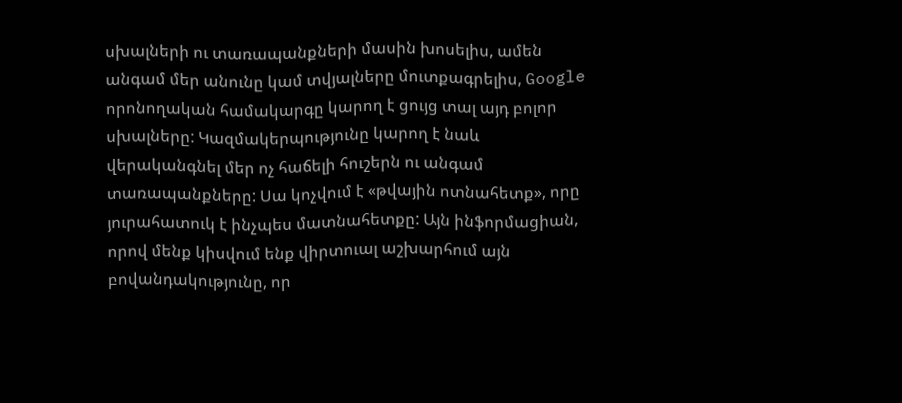սխալների ու տառապանքների մասին խոսելիս, ամեն անգամ մեր անունը կամ տվյալները մուտքագրելիս, Google որոնողական համակարգը կարող է ցույց տալ այդ բոլոր սխալները: Կազմակերպությունը կարող է նաև վերականգնել մեր ոչ հաճելի հուշերն ու անգամ տառապանքները: Սա կոչվում է «թվային ոտնահետք», որը յուրահատուկ է ինչպես մատնահետքը: Այն ինֆորմացիան, որով մենք կիսվում ենք վիրտուալ աշխարհում այն բովանդակությունը, որ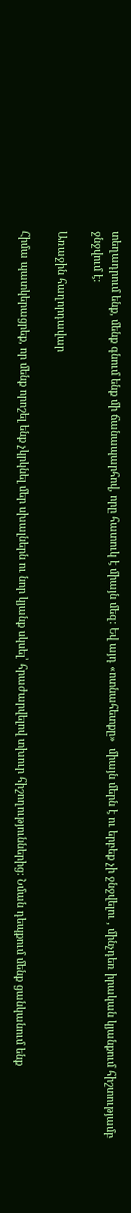տեղադրում ենք, մենք գնում ենք մի ճանապարհով, որը հատուկ է միայն մեզ: Եվ այդ «ոտնահետքը»  միայն մերն է ու երբեք չի ջնջվելու , մինչդեռ իրական կյանքում հիշտությամբ ջնջվում է:

Առաջին հաղորդավար

Հիմա պատկերացրեք, որ մենք որոշել ենք չկրկնել մեր սխալներն ու նոր կյանք սկսել՝ հրաժարվելով տխուր հիշողություններից: Նման դեպքում մենք ցանկանում ենք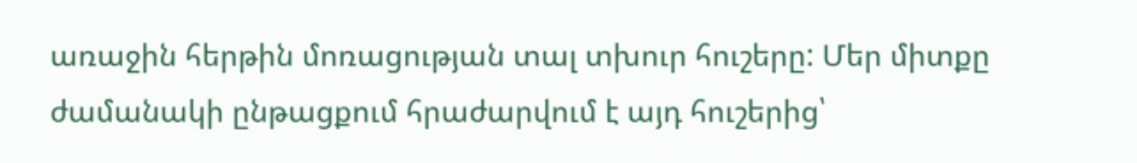առաջին հերթին մոռացության տալ տխուր հուշերը: Մեր միտքը ժամանակի ընթացքում հրաժարվում է այդ հուշերից՝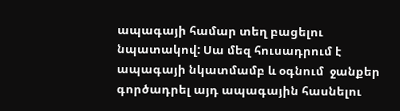ապագայի համար տեղ բացելու նպատակով: Սա մեզ հուսադրում է ապագայի նկատմամբ և օգնում  ջանքեր գործադրել այդ ապագային հասնելու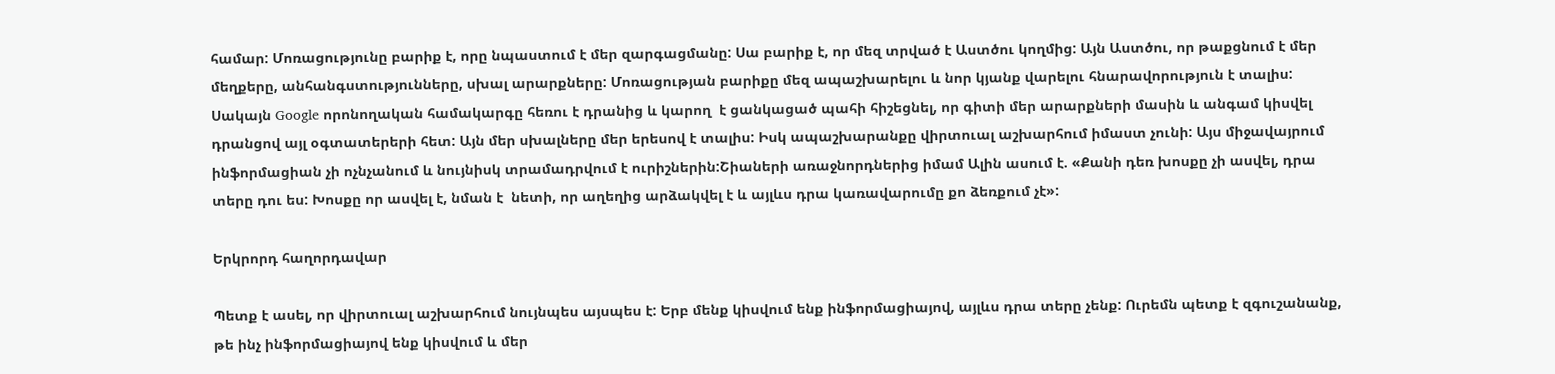համար: Մոռացությունը բարիք է, որը նպաստում է մեր զարգացմանը: Սա բարիք է, որ մեզ տրված է Աստծու կողմից: Այն Աստծու, որ թաքցնում է մեր մեղքերը, անհանգստությունները, սխալ արարքները: Մոռացության բարիքը մեզ ապաշխարելու և նոր կյանք վարելու հնարավորություն է տալիս: Սակայն Google որոնողական համակարգը հեռու է դրանից և կարող  է ցանկացած պահի հիշեցնել, որ գիտի մեր արարքների մասին և անգամ կիսվել դրանցով այլ օգտատերերի հետ: Այն մեր սխալները մեր երեսով է տալիս: Իսկ ապաշխարանքը վիրտուալ աշխարհում իմաստ չունի: Այս միջավայրում ինֆորմացիան չի ոչնչանում և նույնիսկ տրամադրվում է ուրիշներին:Շիաների առաջնորդներից իմամ Ալին ասում է. «Քանի դեռ խոսքը չի ասվել, դրա տերը դու ես: Խոսքը որ ասվել է, նման է  նետի, որ աղեղից արձակվել է և այլևս դրա կառավարումը քո ձեռքում չէ»:

Երկրորդ հաղորդավար

Պետք է ասել, որ վիրտուալ աշխարհում նույնպես այսպես է: Երբ մենք կիսվում ենք ինֆորմացիայով, այլևս դրա տերը չենք: Ուրեմն պետք է զգուշանանք, թե ինչ ինֆորմացիայով ենք կիսվում և մեր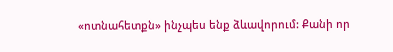«ոտնահետքն» ինչպես ենք ձևավորում: Քանի որ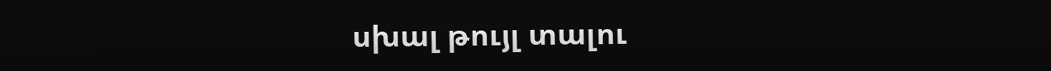սխալ թույլ տալու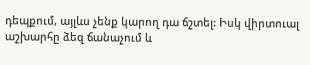դեպքում, այլևս չենք կարող դա ճշտել: Իսկ վիրտուալ աշխարհը ձեզ ճանաչում և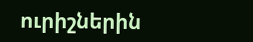ուրիշներին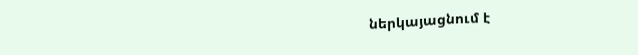ներկայացնում է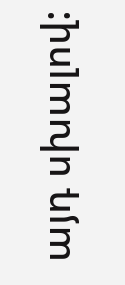այդ սխալով: